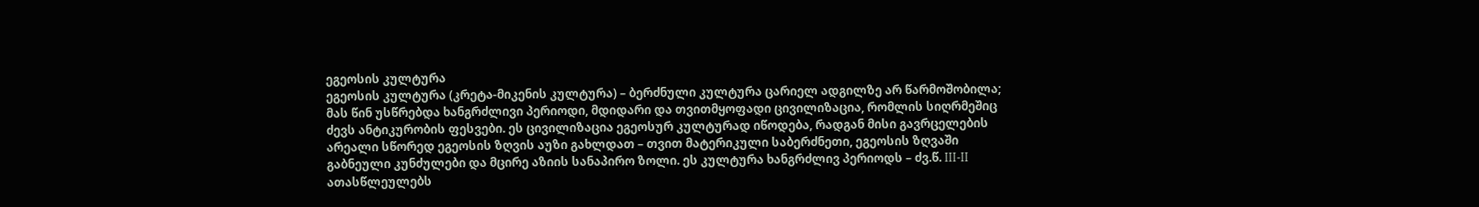ეგეოსის კულტურა
ეგეოსის კულტურა (კრეტა-მიკენის კულტურა) – ბერძნული კულტურა ცარიელ ადგილზე არ წარმოშობილა; მას წინ უსწრებდა ხანგრძლივი პერიოდი, მდიდარი და თვითმყოფადი ცივილიზაცია, რომლის სიღრმეშიც ძევს ანტიკურობის ფესვები. ეს ცივილიზაცია ეგეოსურ კულტურად იწოდება, რადგან მისი გავრცელების არეალი სწორედ ეგეოსის ზღვის აუზი გახლდათ – თვით მატერიკული საბერძნეთი, ეგეოსის ზღვაში გაბნეული კუნძულები და მცირე აზიის სანაპირო ზოლი. ეს კულტურა ხანგრძლივ პერიოდს – ძვ.წ. III-II ათასწლეულებს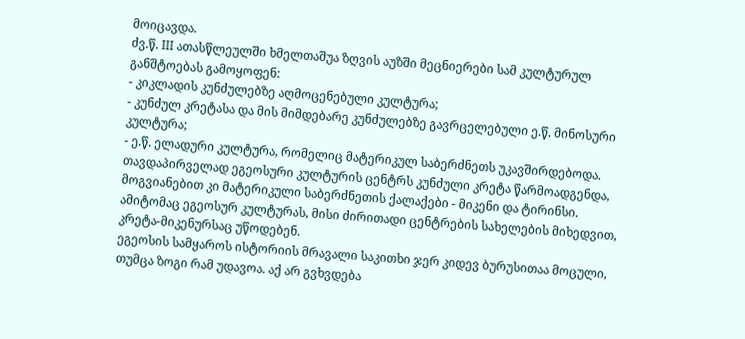მოიცავდა.
ძვ.წ. III ათასწლეულში ხმელთაშუა ზღვის აუზში მეცნიერები სამ კულტურულ განშტოებას გამოყოფენ:
- კიკლადის კუნძულებზე აღმოცენებული კულტურა;
- კუნძულ კრეტასა და მის მიმდებარე კუნძულებზე გავრცელებული ე.წ. მინოსური კულტურა;
- ე.წ. ელადური კულტურა, რომელიც მატერიკულ საბერძნეთს უკავშირდებოდა.
თავდაპირველად ეგეოსური კულტურის ცენტრს კუნძული კრეტა წარმოადგენდა, მოგვიანებით კი მატერიკული საბერძნეთის ქალაქები - მიკენი და ტირინსი. ამიტომაც ეგეოსურ კულტურას, მისი ძირითადი ცენტრების სახელების მიხედვით, კრეტა-მიკენურსაც უწოდებენ.
ეგეოსის სამყაროს ისტორიის მრავალი საკითხი ჯერ კიდევ ბურუსითაა მოცული, თუმცა ზოგი რამ უდავოა. აქ არ გვხვდება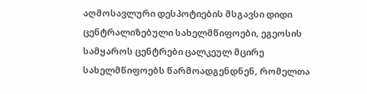აღმოსავლური დესპოტიების მსგავსი დიდი ცენტრალიზებული სახელმწიფოები, ეგეოსის სამყაროს ცენტრები ცალკეულ მცირე სახელმწიფოებს წარმოადგენდნენ, რომელთა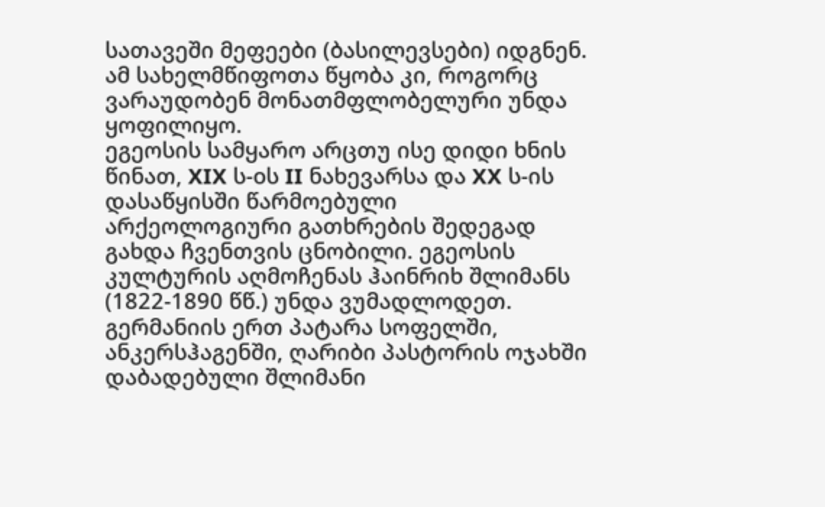სათავეში მეფეები (ბასილევსები) იდგნენ. ამ სახელმწიფოთა წყობა კი, როგორც ვარაუდობენ მონათმფლობელური უნდა ყოფილიყო.
ეგეოსის სამყარო არცთუ ისე დიდი ხნის წინათ, XIX ს-oს II ნახევარსა და XX ს-ის დასაწყისში წარმოებული არქეოლოგიური გათხრების შედეგად გახდა ჩვენთვის ცნობილი. ეგეოსის კულტურის აღმოჩენას ჰაინრიხ შლიმანს (1822-1890 წწ.) უნდა ვუმადლოდეთ. გერმანიის ერთ პატარა სოფელში, ანკერსჰაგენში, ღარიბი პასტორის ოჯახში დაბადებული შლიმანი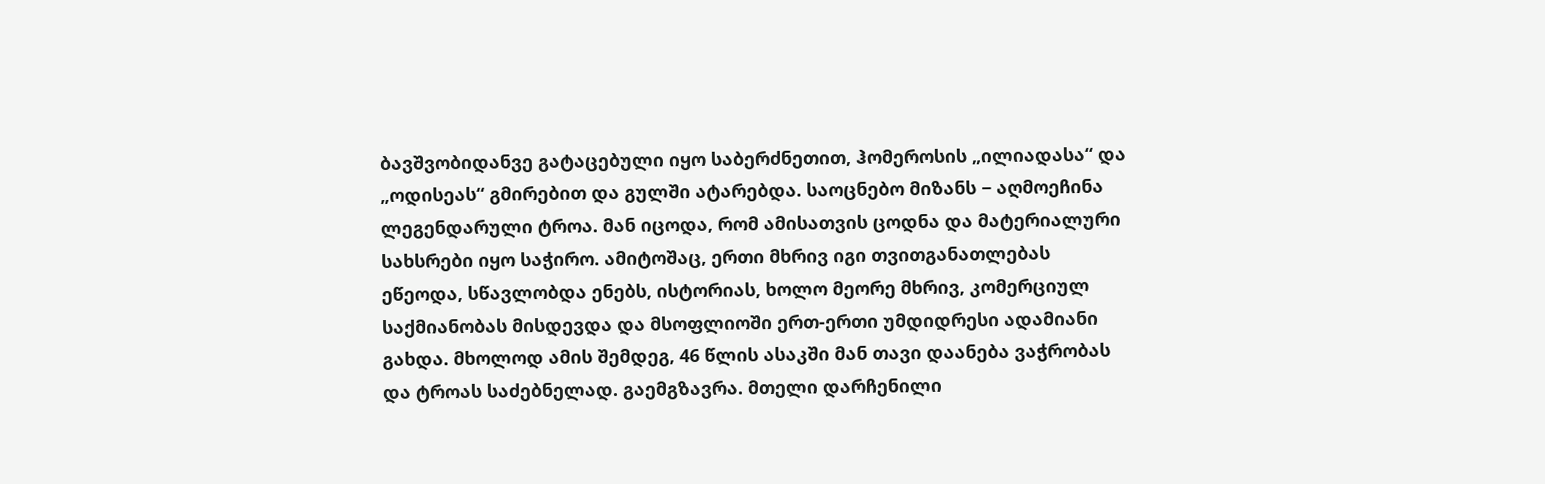ბავშვობიდანვე გატაცებული იყო საბერძნეთით, ჰომეროსის „ილიადასა“ და „ოდისეას“ გმირებით და გულში ატარებდა. საოცნებო მიზანს − აღმოეჩინა ლეგენდარული ტროა. მან იცოდა, რომ ამისათვის ცოდნა და მატერიალური სახსრები იყო საჭირო. ამიტოშაც, ერთი მხრივ იგი თვითგანათლებას ეწეოდა, სწავლობდა ენებს, ისტორიას, ხოლო მეორე მხრივ, კომერციულ საქმიანობას მისდევდა და მსოფლიოში ერთ-ერთი უმდიდრესი ადამიანი გახდა. მხოლოდ ამის შემდეგ, 46 წლის ასაკში მან თავი დაანება ვაჭრობას და ტროას საძებნელად. გაემგზავრა. მთელი დარჩენილი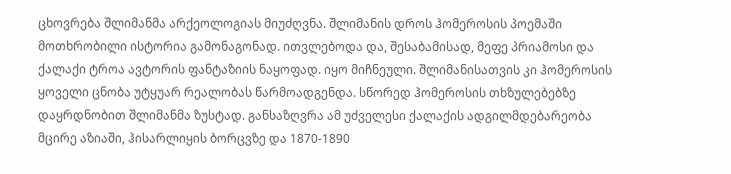ცხოვრება შლიმანმა არქეოლოგიას მიუძღვნა. შლიმანის დროს ჰომეროსის პოემაში მოთხრობილი ისტორია გამონაგონად. ითვლებოდა და, შესაბამისად, მეფე პრიამოსი და ქალაქი ტროა ავტორის ფანტაზიის ნაყოფად. იყო მიჩნეული. შლიმანისათვის კი ჰომეროსის ყოველი ცნობა უტყუარ რეალობას წარმოადგენდა. სწორედ ჰომეროსის თხზულებებზე დაყრდნობით შლიმანმა ზუსტად. განსაზღვრა ამ უძველესი ქალაქის ადგილმდებარეობა მცირე აზიაში, ჰისარლიყის ბორცვზე და 1870-1890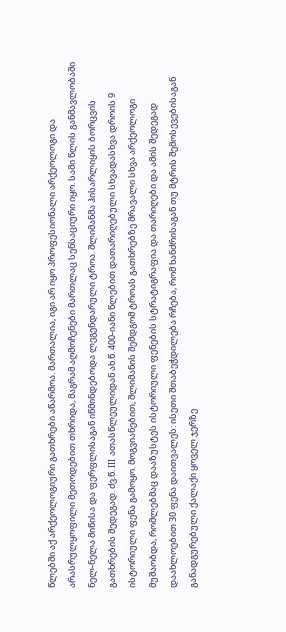წლებში აქ არქეოლოგიური გათხრები აწარმოა. მართალია, იგი არ იყო პროფესიონალი არქეოლოგი და არასრულყოფილი მეთოდებით თხრიდა, მაგრამ აღმოჩენები მართლაც სენსაციური იყო. სამი წლის განმავლობაში ნელ-ნელა მიწისა და ფერფლისაგან იწმინდებოდა ლეგენდარული ტროა. შლიმანმა ჰისარლიყის ბორცვის გათხრების შედეგად. ძვ.წ. III ათასწლეულიდან ახ.წ. 400-იანი წლებით დათარიღებული სხვადასხვა დროის 9 ისტორიული ფენა გამოყო. მოგვიანებით, შლიმანის შემდგომ ტროას გათხრებზე მრავალი სხვა არქეოლოგი მუშაობდა, რომლებმაც დააზუსტეს ისტორიული ფენების სტრატიგრაფია და თარიღები და ამის შედეგად დაახლოებით 30 ფენა დაითვალეს: ისეთი შთაბეჭდილება რჩება, რომ ხანძრისაგან თუ მტრის შემოსევებისაგან განადგურებული ქალაქი ყოველ ჯერზე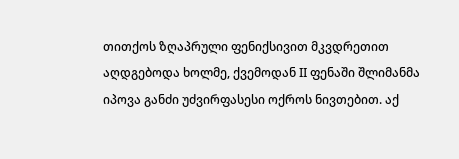თითქოს ზღაპრული ფენიქსივით მკვდრეთით აღდგებოდა ხოლმე, ქვემოდან II ფენაში შლიმანმა იპოვა განძი უძვირფასესი ოქროს ნივთებით. აქ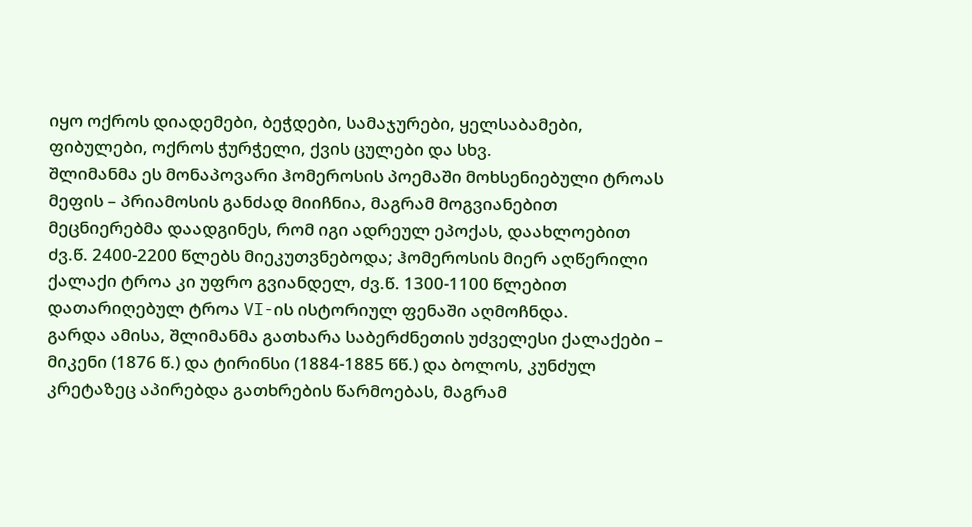იყო ოქროს დიადემები, ბეჭდები, სამაჯურები, ყელსაბამები, ფიბულები, ოქროს ჭურჭელი, ქვის ცულები და სხვ.
შლიმანმა ეს მონაპოვარი ჰომეროსის პოემაში მოხსენიებული ტროას მეფის – პრიამოსის განძად მიიჩნია, მაგრამ მოგვიანებით მეცნიერებმა დაადგინეს, რომ იგი ადრეულ ეპოქას, დაახლოებით ძვ.წ. 2400-2200 წლებს მიეკუთვნებოდა; ჰომეროსის მიერ აღწერილი ქალაქი ტროა კი უფრო გვიანდელ, ძვ.წ. 1300-1100 წლებით დათარიღებულ ტროა VI-ის ისტორიულ ფენაში აღმოჩნდა.
გარდა ამისა, შლიმანმა გათხარა საბერძნეთის უძველესი ქალაქები – მიკენი (1876 წ.) და ტირინსი (1884-1885 წწ.) და ბოლოს, კუნძულ კრეტაზეც აპირებდა გათხრების წარმოებას, მაგრამ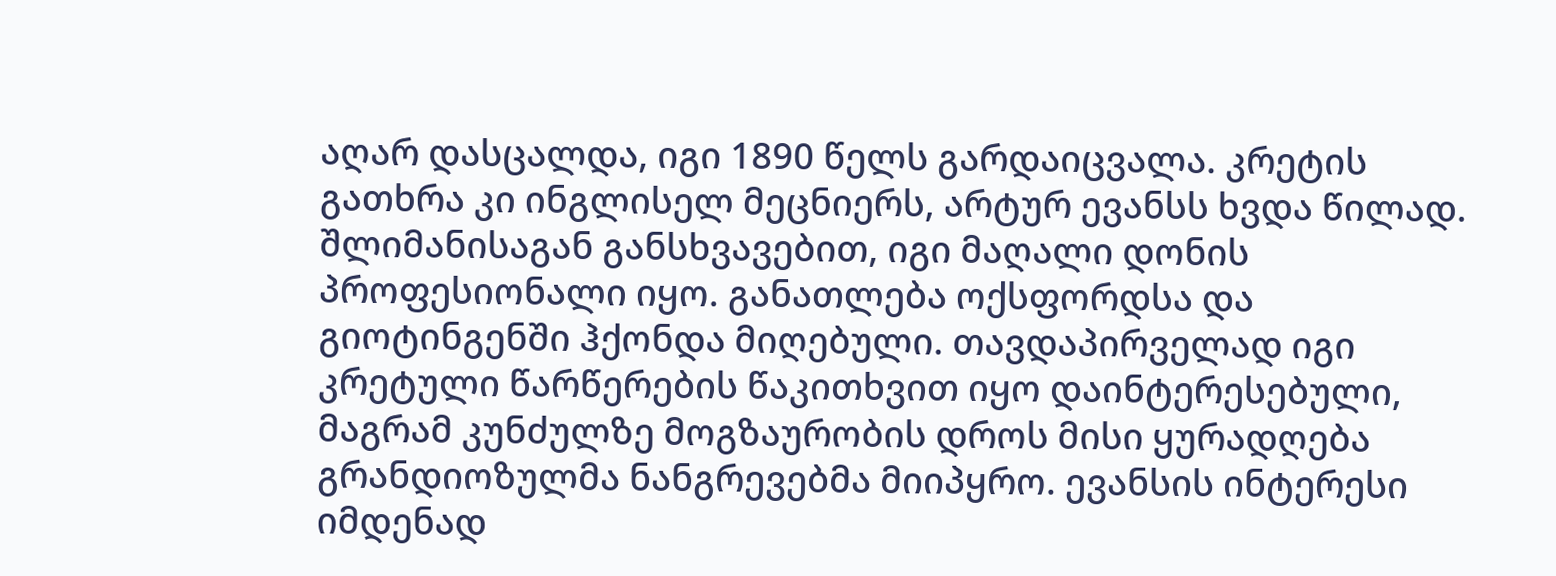აღარ დასცალდა, იგი 1890 წელს გარდაიცვალა. კრეტის გათხრა კი ინგლისელ მეცნიერს, არტურ ევანსს ხვდა წილად. შლიმანისაგან განსხვავებით, იგი მაღალი დონის პროფესიონალი იყო. განათლება ოქსფორდსა და გიოტინგენში ჰქონდა მიღებული. თავდაპირველად იგი კრეტული წარწერების წაკითხვით იყო დაინტერესებული, მაგრამ კუნძულზე მოგზაურობის დროს მისი ყურადღება გრანდიოზულმა ნანგრევებმა მიიპყრო. ევანსის ინტერესი იმდენად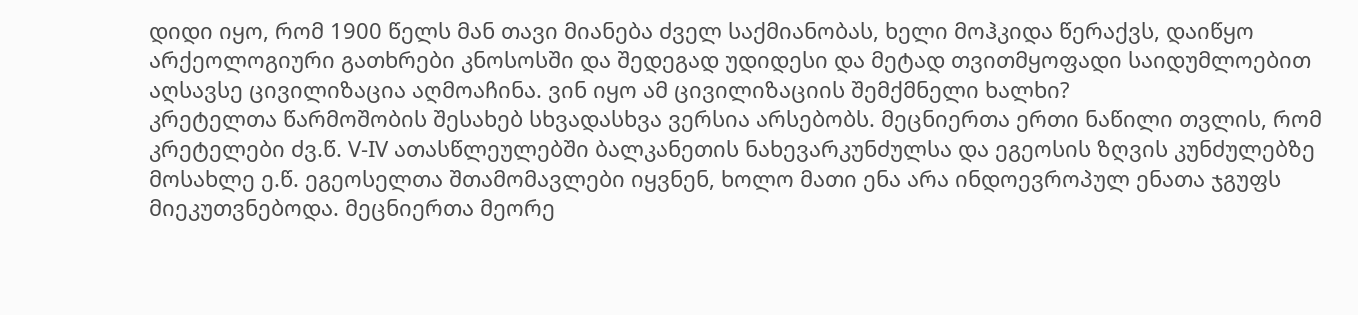დიდი იყო, რომ 1900 წელს მან თავი მიანება ძველ საქმიანობას, ხელი მოჰკიდა წერაქვს, დაიწყო არქეოლოგიური გათხრები კნოსოსში და შედეგად უდიდესი და მეტად თვითმყოფადი საიდუმლოებით აღსავსე ცივილიზაცია აღმოაჩინა. ვინ იყო ამ ცივილიზაციის შემქმნელი ხალხი?
კრეტელთა წარმოშობის შესახებ სხვადასხვა ვერსია არსებობს. მეცნიერთა ერთი ნაწილი თვლის, რომ კრეტელები ძვ.წ. V-IV ათასწლეულებში ბალკანეთის ნახევარკუნძულსა და ეგეოსის ზღვის კუნძულებზე მოსახლე ე.წ. ეგეოსელთა შთამომავლები იყვნენ, ხოლო მათი ენა არა ინდოევროპულ ენათა ჯგუფს მიეკუთვნებოდა. მეცნიერთა მეორე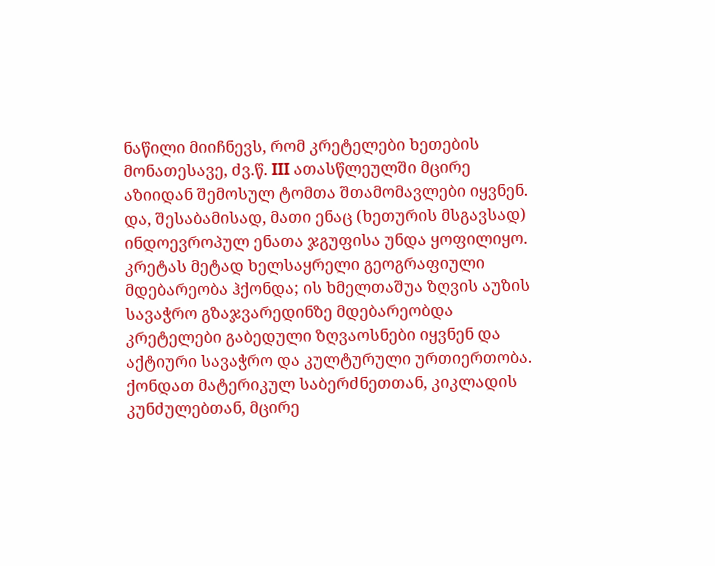ნაწილი მიიჩნევს, რომ კრეტელები ხეთების მონათესავე, ძვ.წ. III ათასწლეულში მცირე აზიიდან შემოსულ ტომთა შთამომავლები იყვნენ. და, შესაბამისად, მათი ენაც (ხეთურის მსგავსად) ინდოევროპულ ენათა ჯგუფისა უნდა ყოფილიყო.
კრეტას მეტად ხელსაყრელი გეოგრაფიული მდებარეობა ჰქონდა; ის ხმელთაშუა ზღვის აუზის სავაჭრო გზაჯვარედინზე მდებარეობდა კრეტელები გაბედული ზღვაოსნები იყვნენ და აქტიური სავაჭრო და კულტურული ურთიერთობა. ქონდათ მატერიკულ საბერძნეთთან, კიკლადის კუნძულებთან, მცირე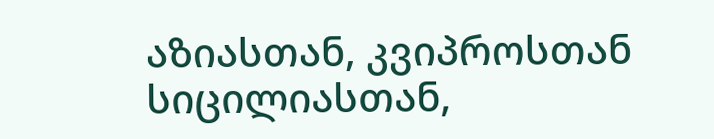აზიასთან, კვიპროსთან სიცილიასთან,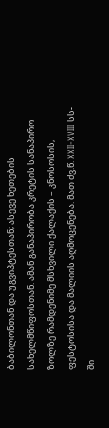ბაბილონთან და უგვიპტესთან; ასევე ხეთების სახელმწიფოსთან. ამან განაპირობა კრეტის სანაპირო ზოლზე რამდენიმე მსხვილი ქალაქის – კნოსოსის, ფესტოსისა და მალიის აღმოცენება. მათ ძვ.წ. XXII-XVIII სს-ში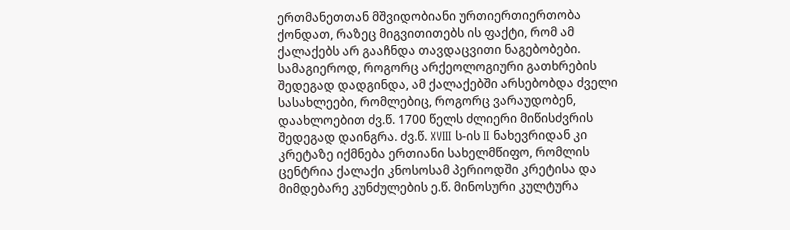ერთმანეთთან მშვიდობიანი ურთიერთიერთობა ქონდათ, რაზეც მიგვითითებს ის ფაქტი, რომ ამ ქალაქებს არ გააჩნდა თავდაცვითი ნაგებობები. სამაგიეროდ, როგორც არქეოლოგიური გათხრების შედეგად დადგინდა, ამ ქალაქებში არსებობდა ძველი სასახლეები, რომლებიც, როგორც ვარაუდობენ, დაახლოებით ძვ.წ. 1700 წელს ძლიერი მიწისძვრის შედეგად დაინგრა. ძვ.წ. XVIII ს-ის II ნახევრიდან კი კრეტაზე იქმნება ერთიანი სახელმწიფო, რომლის ცენტრია ქალაქი კნოსოსამ პერიოდში კრეტისა და მიმდებარე კუნძულების ე.წ. მინოსური კულტურა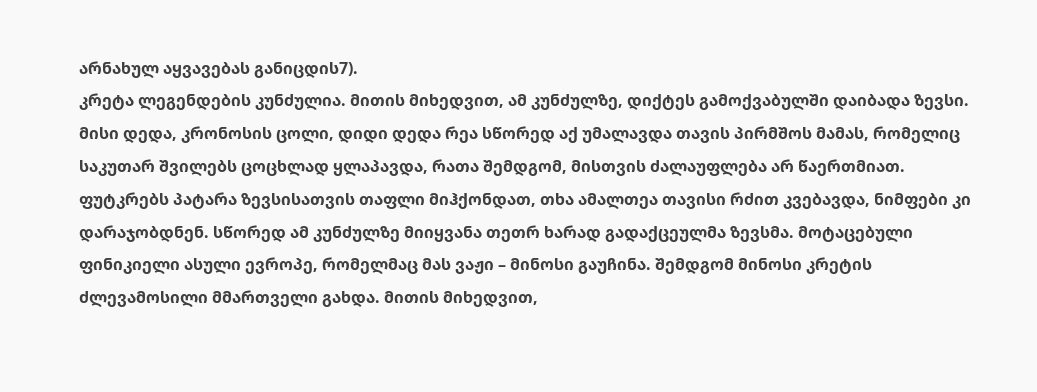არნახულ აყვავებას განიცდის7).
კრეტა ლეგენდების კუნძულია. მითის მიხედვით, ამ კუნძულზე, დიქტეს გამოქვაბულში დაიბადა ზევსი. მისი დედა, კრონოსის ცოლი, დიდი დედა რეა სწორედ აქ უმალავდა თავის პირმშოს მამას, რომელიც საკუთარ შვილებს ცოცხლად ყლაპავდა, რათა შემდგომ, მისთვის ძალაუფლება არ წაერთმიათ. ფუტკრებს პატარა ზევსისათვის თაფლი მიჰქონდათ, თხა ამალთეა თავისი რძით კვებავდა, ნიმფები კი დარაჯობდნენ. სწორედ ამ კუნძულზე მიიყვანა თეთრ ხარად გადაქცეულმა ზევსმა. მოტაცებული ფინიკიელი ასული ევროპე, რომელმაც მას ვაჟი – მინოსი გაუჩინა. შემდგომ მინოსი კრეტის ძლევამოსილი მმართველი გახდა. მითის მიხედვით,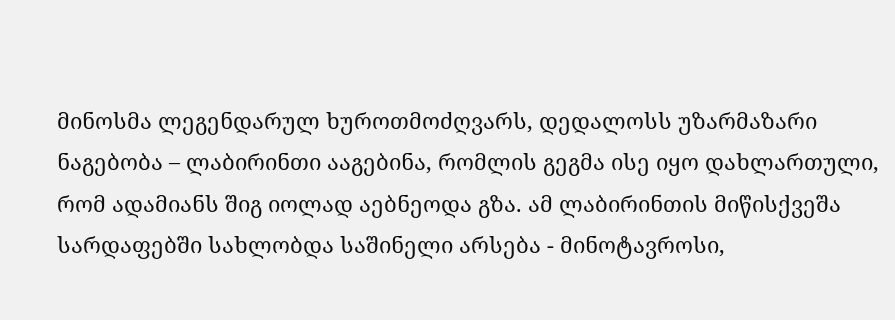მინოსმა ლეგენდარულ ხუროთმოძღვარს, დედალოსს უზარმაზარი ნაგებობა – ლაბირინთი ააგებინა, რომლის გეგმა ისე იყო დახლართული, რომ ადამიანს შიგ იოლად აებნეოდა გზა. ამ ლაბირინთის მიწისქვეშა სარდაფებში სახლობდა საშინელი არსება - მინოტავროსი,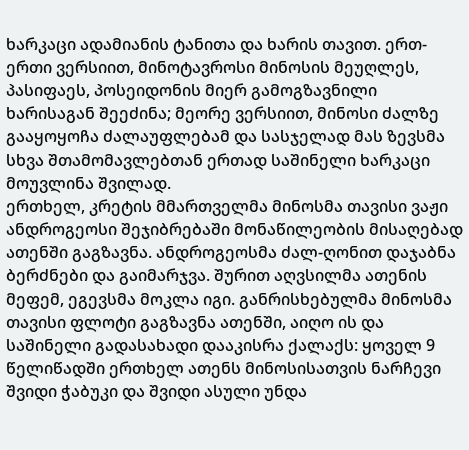ხარკაცი ადამიანის ტანითა და ხარის თავით. ერთ-ერთი ვერსიით, მინოტავროსი მინოსის მეუღლეს, პასიფაეს, პოსეიდონის მიერ გამოგზავნილი ხარისაგან შეეძინა; მეორე ვერსიით, მინოსი ძალზე გააყოყოჩა ძალაუფლებამ და სასჯელად მას ზევსმა სხვა შთამომავლებთან ერთად საშინელი ხარკაცი მოუვლინა შვილად.
ერთხელ, კრეტის მმართველმა მინოსმა თავისი ვაჟი ანდროგეოსი შეჯიბრებაში მონაწილეობის მისაღებად ათენში გაგზავნა. ანდროგეოსმა ძალ-ღონით დაჯაბნა ბერძნები და გაიმარჯვა. შურით აღვსილმა ათენის მეფემ, ეგევსმა მოკლა იგი. განრისხებულმა მინოსმა თავისი ფლოტი გაგზავნა ათენში, აიღო ის და საშინელი გადასახადი დააკისრა ქალაქს: ყოველ 9 წელიწადში ერთხელ ათენს მინოსისათვის ნარჩევი შვიდი ჭაბუკი და შვიდი ასული უნდა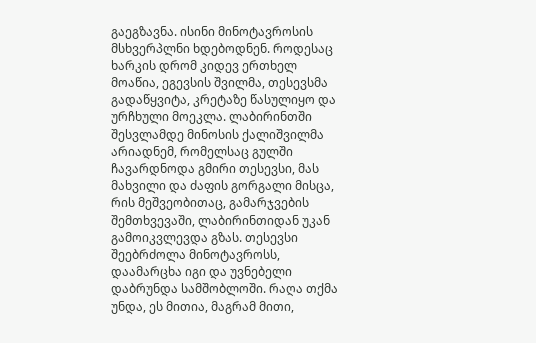გაეგზავნა. ისინი მინოტავროსის მსხვერპლნი ხდებოდნენ. როდესაც ხარკის დრომ კიდევ ერთხელ მოაწია, ეგევსის შვილმა, თესევსმა გადაწყვიტა, კრეტაზე წასულიყო და ურჩხული მოეკლა. ლაბირინთში შესვლამდე მინოსის ქალიშვილმა არიადნემ, რომელსაც გულში ჩავარდნოდა გმირი თესევსი, მას მახვილი და ძაფის გორგალი მისცა, რის მეშვეობითაც, გამარჯვების შემთხვევაში, ლაბირინთიდან უკან გამოიკვლევდა გზას. თესევსი შეებრძოლა მინოტავროსს, დაამარცხა იგი და უვნებელი დაბრუნდა სამშობლოში. რაღა თქმა უნდა, ეს მითია, მაგრამ მითი,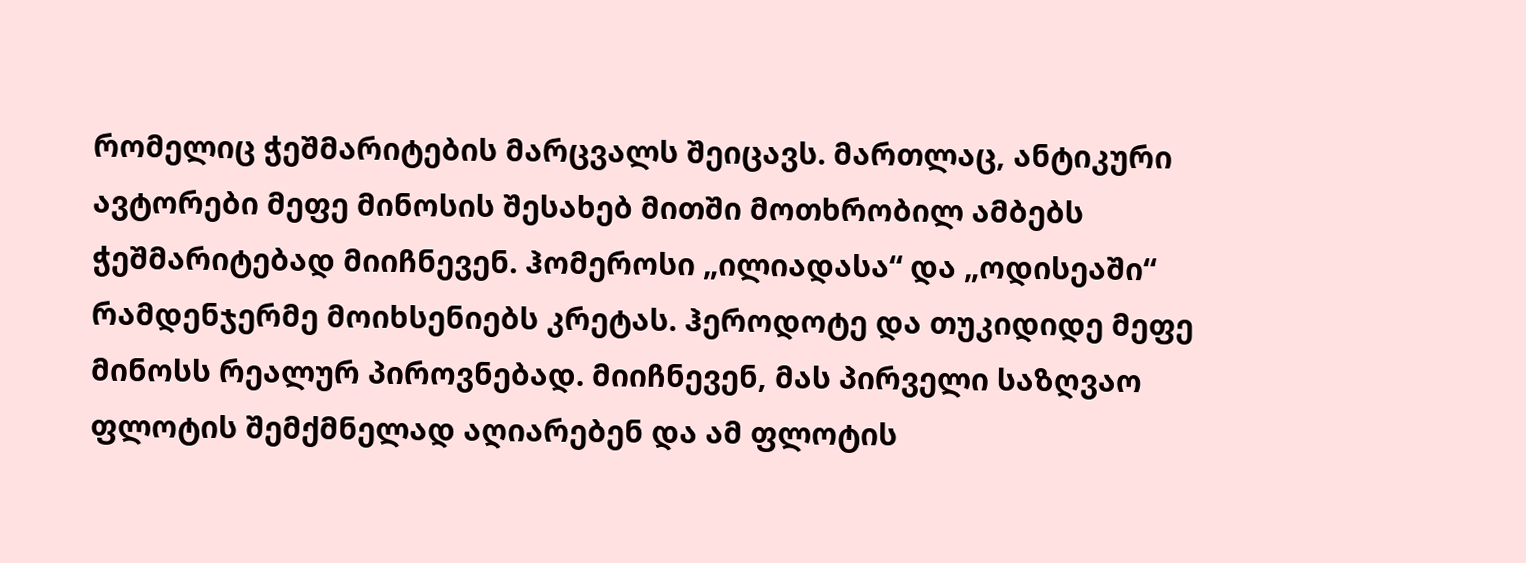რომელიც ჭეშმარიტების მარცვალს შეიცავს. მართლაც, ანტიკური ავტორები მეფე მინოსის შესახებ მითში მოთხრობილ ამბებს ჭეშმარიტებად მიიჩნევენ. ჰომეროსი „ილიადასა“ და „ოდისეაში“ რამდენჯერმე მოიხსენიებს კრეტას. ჰეროდოტე და თუკიდიდე მეფე მინოსს რეალურ პიროვნებად. მიიჩნევენ, მას პირველი საზღვაო ფლოტის შემქმნელად აღიარებენ და ამ ფლოტის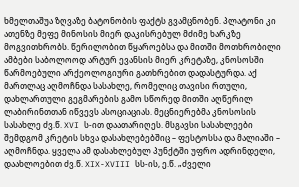ხმელთაშუა ზღვაზე ბატონობის ფაქტს გვამცნობენ. პლატონი კი ათენზე მეფე მინოსის მიერ დაკისრებულ მძიმე ხარკზე მოგვითხრობს. წერილობით წყაროებსა და მითში მოთხრობილი ამბები საბოლოოდ არტურ ევანსის მიერ კრეტაზე, კნოსოსში წარმოებული არქეოლოგიური გათხრებით დადასტურდა. აქ მართლაც აღმოჩნდა სასახლე, რომელიც თავისი რთული, დახლართული გეგმარების გამო სწორედ მითში აღწერილ ლაბირინთთან იწვევს ასოციაციას. მეცნიერებმა კნოსოსის სასახლე ძვ.წ. XVI ს-ით დაათარიღეს. მსგავსი სასახლეები შემდგომ კრეტის სხვა დასახლებებშიც – ფესტოსსა და მალიაში – აღმოჩნდა. ყველა ამ დასახლებულ პუნქტში უფრო ადრინდელი, დაახლოებით ძვ.წ. XIX-XVIII სს-ის, ე.წ. „ძველი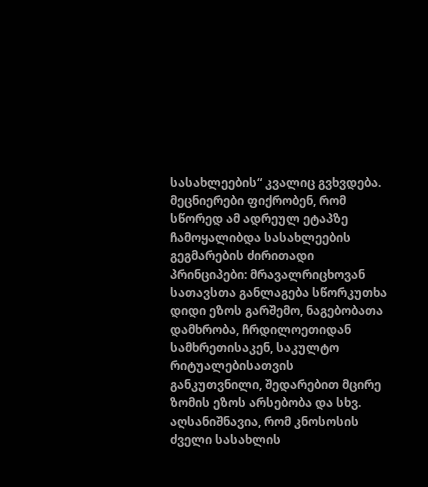სასახლეების“ კვალიც გვხვდება. მეცნიერები ფიქრობენ, რომ სწორედ ამ ადრეულ ეტაპზე ჩამოყალიბდა სასახლეების გეგმარების ძირითადი პრინციპები: მრავალრიცხოვან სათავსთა განლაგება სწორკუთხა დიდი ეზოს გარშემო, ნაგებობათა დამხრობა, ჩრდილოეთიდან სამხრეთისაკენ, საკულტო რიტუალებისათვის განკუთვნილი, შედარებით მცირე ზომის ეზოს არსებობა და სხვ. აღსანიშნავია, რომ კნოსოსის ძველი სასახლის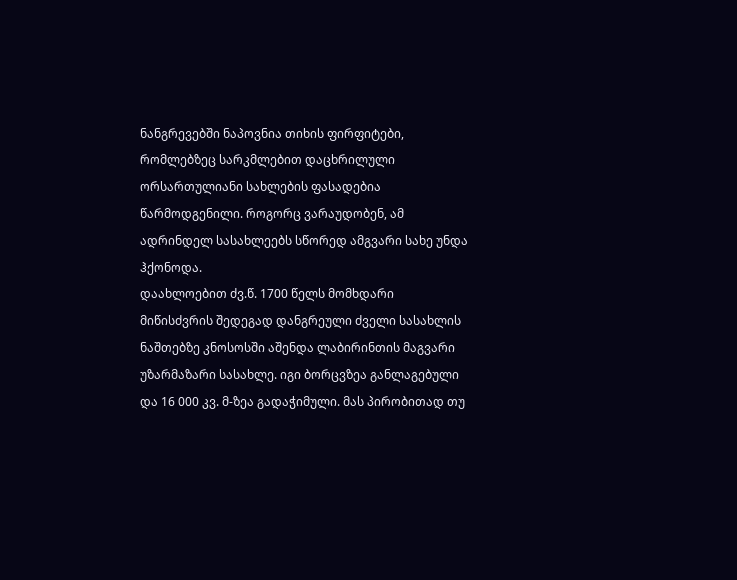ნანგრევებში ნაპოვნია თიხის ფირფიტები, რომლებზეც სარკმლებით დაცხრილული ორსართულიანი სახლების ფასადებია წარმოდგენილი. როგორც ვარაუდობენ, ამ ადრინდელ სასახლეებს სწორედ ამგვარი სახე უნდა ჰქონოდა.
დაახლოებით ძვ.წ. 1700 წელს მომხდარი მიწისძვრის შედეგად დანგრეული ძველი სასახლის ნაშთებზე კნოსოსში აშენდა ლაბირინთის მაგვარი უზარმაზარი სასახლე. იგი ბორცვზეა განლაგებული და 16 000 კვ. მ-ზეა გადაჭიმული. მას პირობითად თუ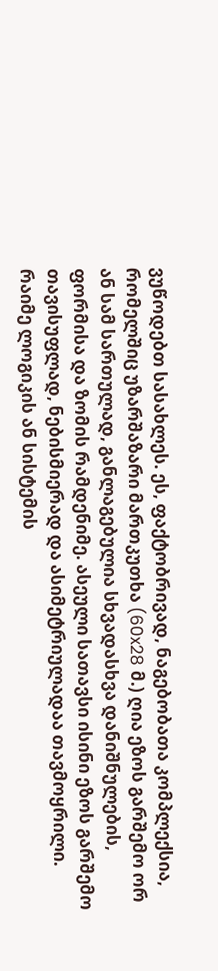ვუწოდებთ სასახლეს. ეს, ფაქტობრივად, ნაგებობათა კომპლექსია, რომელშიც უზარშაზარი მართკუთხა (60x28 მ.) ღია ეზოს გარშემო ორ ან სამ სართულად, განლაგებულია სხვადასხვა დანიშნულების, ფორმისა და ზომის რამდენიმე. ასეული სათავსი ისინი ეზოს გარშემო თავისუფლად, ნებისმიერად და ასიმეტრიულადაა თავმოყრილი. რაიმე ლოგიკის ან სისტემის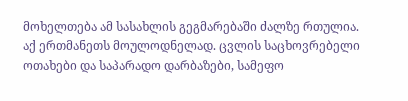მოხელთება ამ სასახლის გეგმარებაში ძალზე რთულია. აქ ერთმანეთს მოულოდნელად. ცვლის საცხოვრებელი ოთახები და საპარადო დარბაზები, სამეფო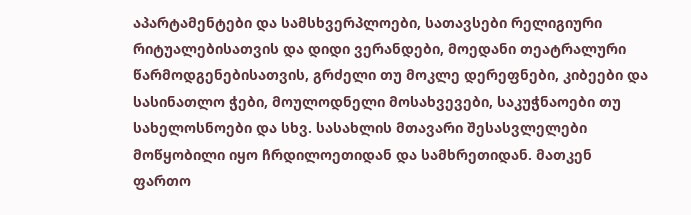აპარტამენტები და სამსხვერპლოები, სათავსები რელიგიური რიტუალებისათვის და დიდი ვერანდები, მოედანი თეატრალური წარმოდგენებისათვის, გრძელი თუ მოკლე დერეფნები, კიბეები და სასინათლო ჭები, მოულოდნელი მოსახვევები, საკუჭნაოები თუ სახელოსნოები და სხვ. სასახლის მთავარი შესასვლელები მოწყობილი იყო ჩრდილოეთიდან და სამხრეთიდან. მათკენ ფართო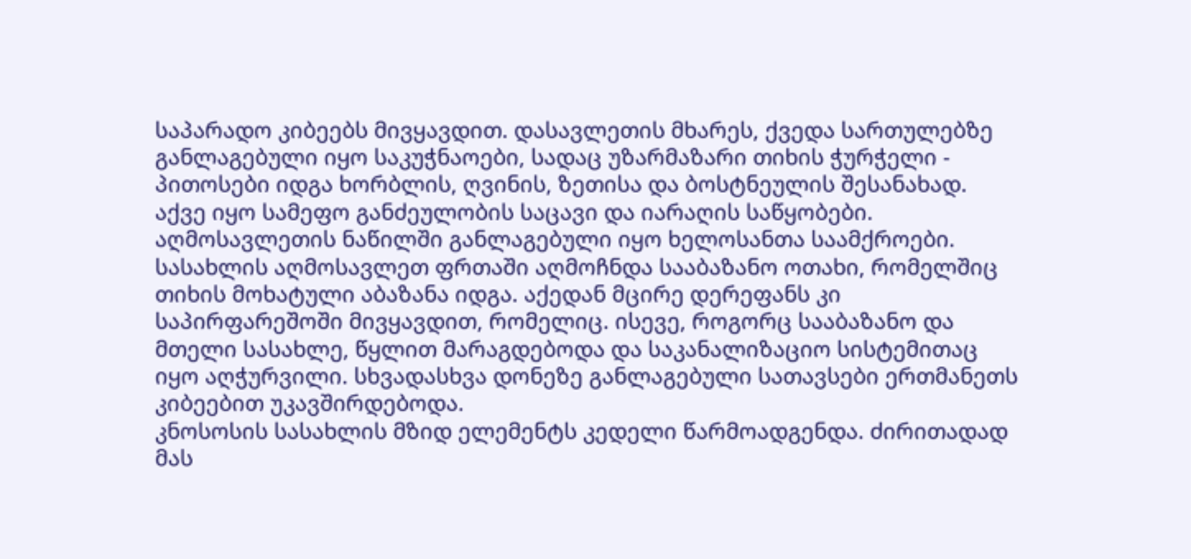საპარადო კიბეებს მივყავდით. დასავლეთის მხარეს, ქვედა სართულებზე განლაგებული იყო საკუჭნაოები, სადაც უზარმაზარი თიხის ჭურჭელი - პითოსები იდგა ხორბლის, ღვინის, ზეთისა და ბოსტნეულის შესანახად. აქვე იყო სამეფო განძეულობის საცავი და იარაღის საწყობები. აღმოსავლეთის ნაწილში განლაგებული იყო ხელოსანთა საამქროები. სასახლის აღმოსავლეთ ფრთაში აღმოჩნდა სააბაზანო ოთახი, რომელშიც თიხის მოხატული აბაზანა იდგა. აქედან მცირე დერეფანს კი საპირფარეშოში მივყავდით, რომელიც. ისევე, როგორც სააბაზანო და მთელი სასახლე, წყლით მარაგდებოდა და საკანალიზაციო სისტემითაც იყო აღჭურვილი. სხვადასხვა დონეზე განლაგებული სათავსები ერთმანეთს კიბეებით უკავშირდებოდა.
კნოსოსის სასახლის მზიდ ელემენტს კედელი წარმოადგენდა. ძირითადად მას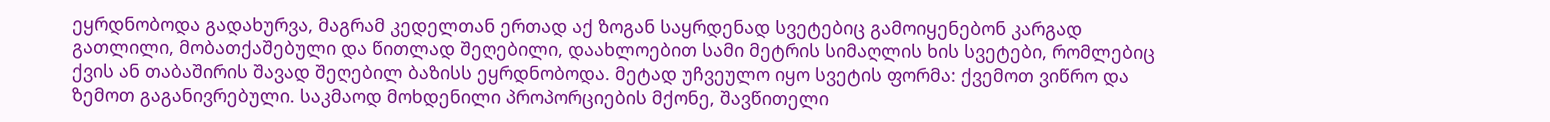ეყრდნობოდა გადახურვა, მაგრამ კედელთან ერთად აქ ზოგან საყრდენად სვეტებიც გამოიყენებონ კარგად გათლილი, მობათქაშებული და წითლად შეღებილი, დაახლოებით სამი მეტრის სიმაღლის ხის სვეტები, რომლებიც ქვის ან თაბაშირის შავად შეღებილ ბაზისს ეყრდნობოდა. მეტად უჩვეულო იყო სვეტის ფორმა: ქვემოთ ვიწრო და ზემოთ გაგანივრებული. საკმაოდ მოხდენილი პროპორციების მქონე, შავწითელი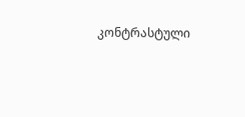კონტრასტული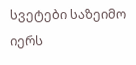სვეტები საზეიმო იერს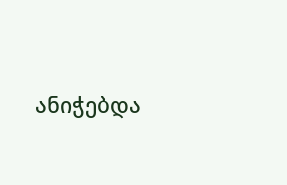ანიჭებდა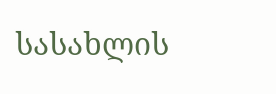სასახლის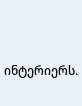ინტერიერს.